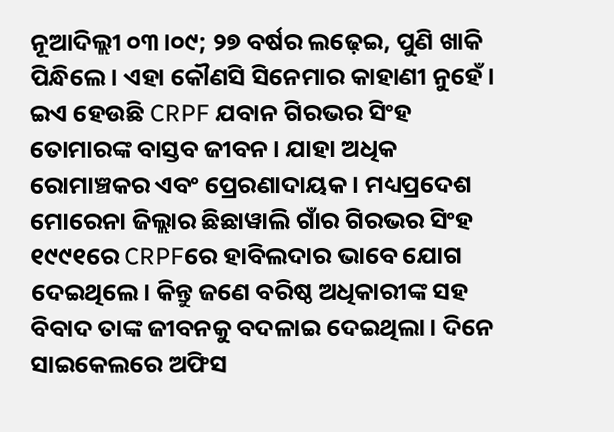ନୂଆଦିଲ୍ଲୀ ୦୩।୦୯; ୨୭ ବର୍ଷର ଲଢ଼େଇ, ପୁଣି ଖାକି ପିନ୍ଧିଲେ। ଏହା କୌଣସି ସିନେମାର କାହାଣୀ ନୁହେଁ। ଇଏ ହେଉଛି CRPF ଯବାନ ଗିରଭର ସିଂହ ତୋମାରଙ୍କ ବାସ୍ତବ ଜୀବନ। ଯାହା ଅଧିକ ରୋମାଞ୍ଚକର ଏବଂ ପ୍ରେରଣାଦାୟକ । ମଧ୍ୟପ୍ରଦେଶ ମୋରେନା ଜିଲ୍ଲାର ଛିଛାୱାଲି ଗାଁର ଗିରଭର ସିଂହ ୧୯୯୧ରେ CRPFରେ ହାବିଲଦାର ଭାବେ ଯୋଗ ଦେଇଥିଲେ। କିନ୍ତୁ ଜଣେ ବରିଷ୍ଠ ଅଧିକାରୀଙ୍କ ସହ ବିବାଦ ତାଙ୍କ ଜୀବନକୁ ବଦଳାଇ ଦେଇଥିଲା। ଦିନେ ସାଇକେଲରେ ଅଫିସ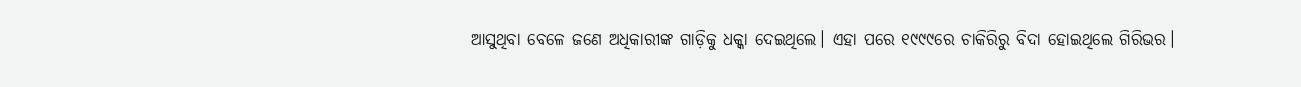ଆସୁଥିବା ବେଳେ ଜଣେ ଅଧିକାରୀଙ୍କ ଗାଡ଼ିକୁ ଧକ୍କା ଦେଇଥିଲେ। ଏହା ପରେ ୧୯୯୯ରେ ଚାକିରିରୁ ବିଦା ହୋଇଥିଲେ ଗିରିଭର।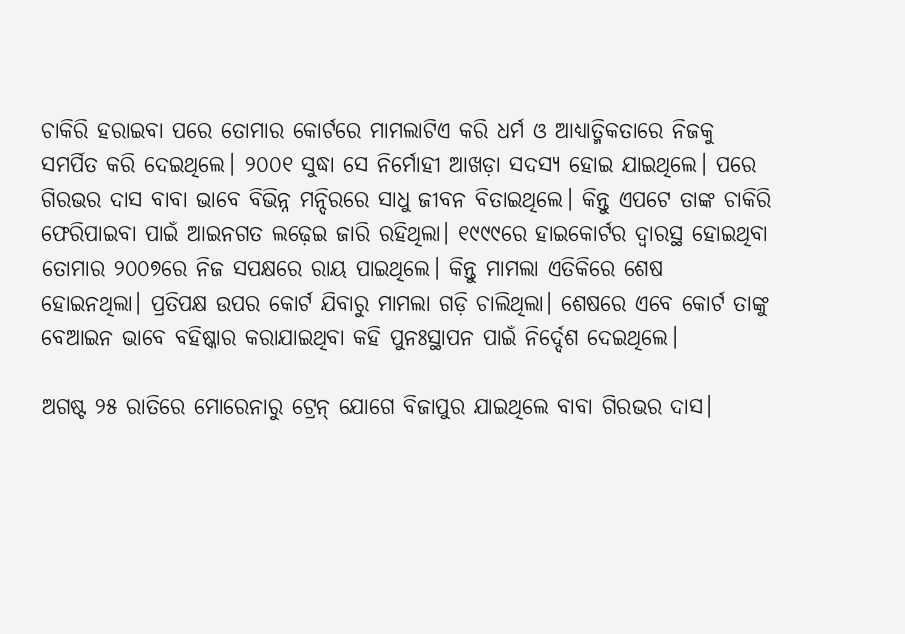ଚାକିରି ହରାଇବା ପରେ ତୋମାର କୋର୍ଟରେ ମାମଲାଟିଏ କରି ଧର୍ମ ଓ ଆଧ୍ୟାତ୍ମିକତାରେ ନିଜକୁ ସମର୍ପିତ କରି ଦେଇଥିଲେ। ୨୦୦୧ ସୁଦ୍ଧା ସେ ନିର୍ମୋହୀ ଆଖଡ଼ା ସଦସ୍ୟ ହୋଇ ଯାଇଥିଲେ। ପରେ ଗିରଭର ଦାସ ବାବା ଭାବେ ବିଭିନ୍ନ ମନ୍ଦିରରେ ସାଧୁ ଜୀବନ ବିତାଇଥିଲେ। କିନ୍ତୁ ଏପଟେ ତାଙ୍କ ଚାକିରି ଫେରିପାଇବା ପାଇଁ ଆଇନଗତ ଲଢ଼େଇ ଜାରି ରହିଥିଲା। ୧୯୯୯ରେ ହାଇକୋର୍ଟର ଦ୍ୱାରସ୍ଥ ହୋଇଥିବା ତୋମାର ୨୦୦୭ରେ ନିଜ ସପକ୍ଷରେ ରାୟ ପାଇଥିଲେ। କିନ୍ତୁ ମାମଲା ଏତିକିରେ ଶେଷ ହୋଇନଥିଲା। ପ୍ରତିପକ୍ଷ ଉପର କୋର୍ଟ ଯିବାରୁ ମାମଲା ଗଡ଼ି ଚାଲିଥିଲା। ଶେଷରେ ଏବେ କୋର୍ଟ ତାଙ୍କୁ ବେଆଇନ ଭାବେ ବହିଷ୍କାର କରାଯାଇଥିବା କହି ପୁନଃସ୍ଥାପନ ପାଇଁ ନିର୍ଦ୍ଦେଶ ଦେଇଥିଲେ।

ଅଗଷ୍ଟ ୨୫ ରାତିରେ ମୋରେନାରୁ ଟ୍ରେନ୍ ଯୋଗେ ବିଜାପୁର ଯାଇଥିଲେ ବାବା ଗିରଭର ଦାସ।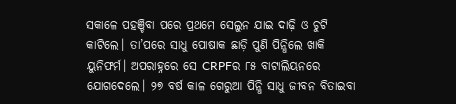ସକାଳେ ପହଞ୍ଚିବା ପରେ ପ୍ରଥମେ ସେଲୁନ ଯାଇ ଦାଢ଼ି ଓ ଚୁଟି କାଟିଲେ। ତା’ପରେ ସାଧୁ ପୋଷାକ ଛାଡ଼ି ପୁଣି ପିନ୍ଧିଲେ ଖାକି ୟୁନିଫର୍ମ। ଅପରାହ୍ନରେ ସେ CRPFର ୮୫ ବାଟାଲିୟନରେ ଯୋଗଦେଲେ। ୨୭ ବର୍ଷ କାଳ ଗେରୁଆ ପିନ୍ଧି ସାଧୁ ଜୀବନ ବିତାଇବା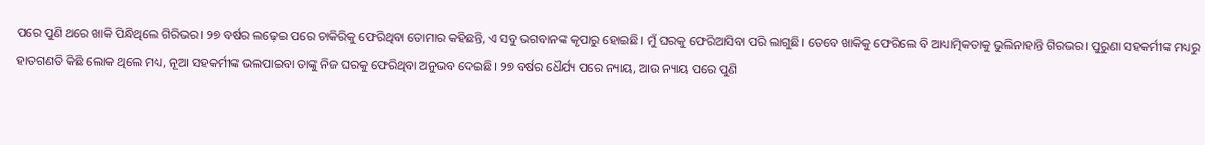ପରେ ପୁଣି ଥରେ ଖାକି ପିନ୍ଧିଥିଲେ ଗିରିଭର। ୨୭ ବର୍ଷର ଲଢ଼େଇ ପରେ ଚାକିରିକୁ ଫେରିଥିବା ତୋମାର କହିଛନ୍ତି, ଏ ସବୁ ଭଗବାନଙ୍କ କୃପାରୁ ହୋଇଛି। ମୁଁ ଘରକୁ ଫେରିଆସିବା ପରି ଲାଗୁଛି। ତେବେ ଖାକିକୁ ଫେରିଲେ ବି ଆଧ୍ୟାତ୍ମିକତାକୁ ଭୁଲିନାହାନ୍ତି ଗିରଭର। ପୁରୁଣା ସହକର୍ମୀଙ୍କ ମଧ୍ୟରୁ ହାତଗଣତି କିଛି ଲୋକ ଥିଲେ ମଧ୍ୟ, ନୂଆ ସହକର୍ମୀଙ୍କ ଭଲପାଇବା ତାଙ୍କୁ ନିଜ ଘରକୁ ଫେରିଥିବା ଅନୁଭବ ଦେଇଛି। ୨୭ ବର୍ଷର ଧୈର୍ଯ୍ୟ ପରେ ନ୍ୟାୟ, ଆଉ ନ୍ୟାୟ ପରେ ପୁଣି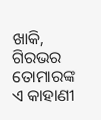ଖାକି, ଗିରଭର ତୋମାରଙ୍କ ଏ କାହାଣୀ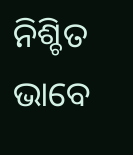ନିଶ୍ଚିତ ଭାବେ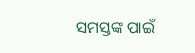ସମସ୍ତଙ୍କ ପାଇଁ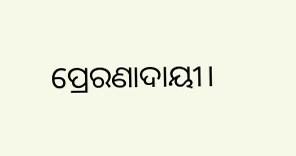ପ୍ରେରଣାଦାୟୀ।